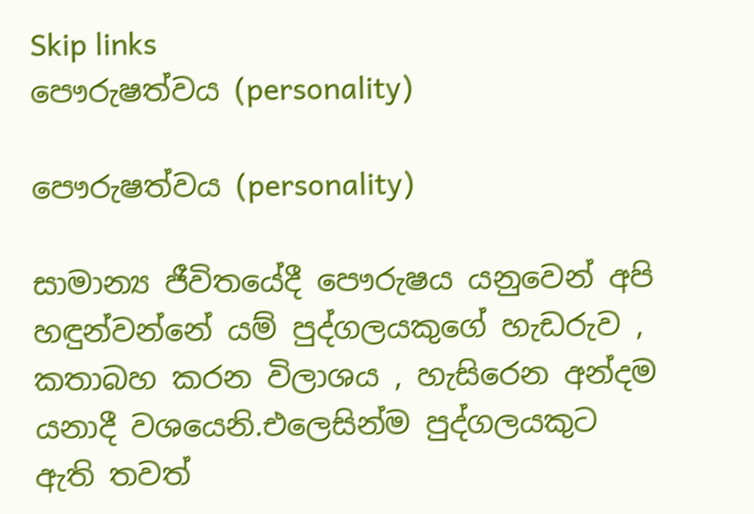Skip links
පෞරුෂත්වය (personality)

පෞරුෂත්වය (personality)

සාමාන්‍ය ජීවිතයේදී පෞරුෂය යනුවෙන් අපි හඳුන්වන්නේ යම් පුද්ගලයකුගේ හැඩරුව , කතාබහ කරන විලාශය , හැසිරෙන අන්දම යනාදී වශයෙනි.එලෙසින්ම පුද්ගලයකුට ඇති තවත්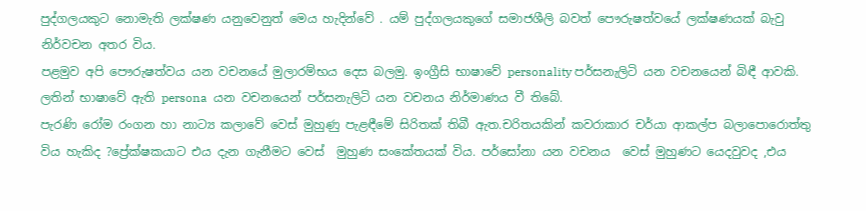පුද්ගලයකුට නොමැති ලක්ෂණ යනුවෙනුත් මෙය හැදින්වේ . යම් පුද්ගලයකුගේ සමාජශීලි බවත් පෞරුෂත්වයේ ලක්ෂණයක් බැවු නිර්වචන අතර විය.
පළමුව අපි පෞරුෂත්වය යන වචනයේ මුලාරම්භය දෙස බලමු. ඉංග්‍රීසි භාෂාවේ personality පර්සනැලිටි යන වචනයෙන් බිඳී ආවකි. ලතින් භාෂාවේ ඇති persona  යන වචනයෙන් පර්සනැලිටි යන වචනය නිර්මාණය වී තිබේ.
පැරණි රෝම රංගන හා නාට්‍ය කලාවේ වෙස් මුහුණු පැළඳීමේ සිරිතක් තිබී ඇත.චරිතයකින් කවරාකාර චර්යා ආකල්ප බලාපොරොත්තු විය හැකිද ?ප්‍රේක්ෂකයාට එය දැන ගැනීමට වෙස්  මුහුණ සංකේතයක් විය. පර්සෝනා යන වචනය  වෙස් මුහුණට යෙදවුවද ,එය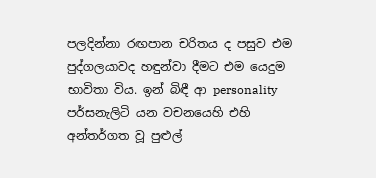පලදින්නා රඟපාන චරිතය ද පසුව එම පුද්ගලයාවද හඳුන්වා දීමට එම යෙදුම භාවිතා විය. ඉන් බිඳී ආ personality පර්සනැලිටි යන වචනයෙහි එහි අන්තර්ගත වූ පුළුල්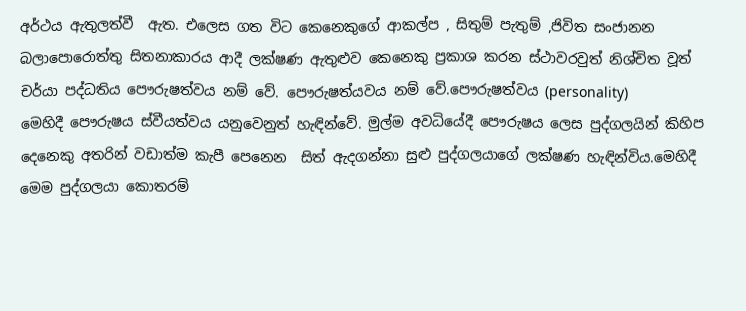අර්ථය ඇතුලත්වී  ඇත. එලෙස ගත විට කෙනෙකුගේ ආකල්ප , සිතුම් පැතුම් ,ජිවිත සංජානන බලාපොරොත්තු සිතනාකාරය ආදී ලක්ෂණ ඇතුළුව කෙනෙකු ප්‍රකාශ කරන ස්ථාවරවුත් නිශ්චිත වූත් චර්යා පද්ධතිය පෞරුෂත්වය නම් වේ. පෞරුෂත්යවය නම් වේ.පෞරුෂත්වය (personality)
මෙහිදී පෞරුෂය ස්වීයත්වය යනුවෙනුත් හැඳින්වේ. මුල්ම අවධියේදී පෞරුෂය ලෙස පුද්ගලයින් කිහිප දෙනෙකු අතරින් වඩාත්ම කැපී පෙනෙන  සිත් ඇදගන්නා සුළු පුද්ගලයාගේ ලක්ෂණ හැඳින්විය.මෙහිදී මෙම පුද්ගලයා කොතරම්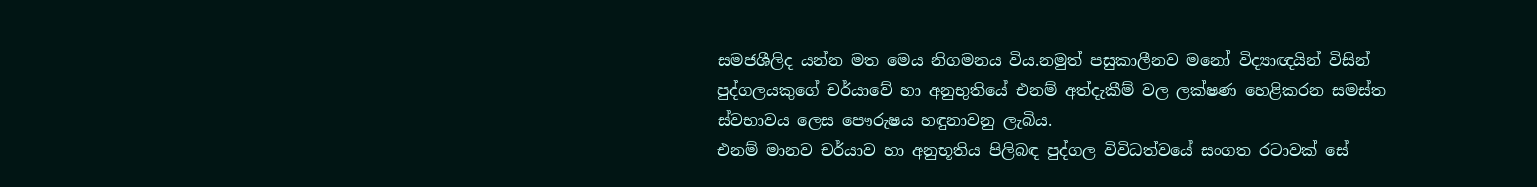සමජශීලිද යන්න මත මෙය නිගමනය විය.නමුත් පසුකාලීනව මනෝ විද්‍යාඥයින් විසින්  පුද්ගලයකුගේ චර්යාවේ හා අනුභුතියේ එනම් අත්දැකීම් වල ලක්ෂණ හෙළිකරන සමස්ත ස්වභාවය ලෙස පෞරුෂය හඳුනාවනු ලැබිය.
එනම් මානව චර්යාව හා අනුභූතිය පිලිබඳ පුද්ගල විවිධත්වයේ සංගත රටාවක් සේ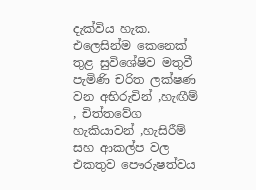දැක්විය හැක.
එලෙසින්ම කෙනෙක් තුළ සුවිශේෂිව මතුවී පැමිණි චරිත ලක්ෂණ වන අභිරුචින් ,හැඟීම් , චිත්තවේග හැකියාවන් ,හැසිරීම් සහ ආකල්ප වල එකතුව පෞරුෂත්වය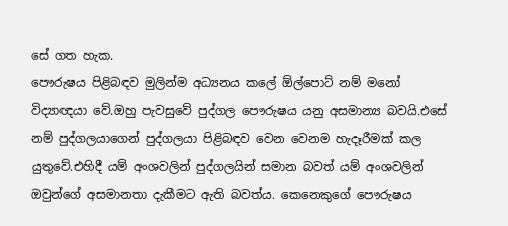සේ ගත හැක.
පෞරුෂය පිළිබඳව මුලින්ම අධ්‍යනය කලේ ඕල්පොට් නම් මනෝ විද්‍යාඥයා වේ.ඔහු පැවසුවේ පුද්ගල පෞරුෂය යනු අසමාන්‍ය බවයි.එසේ නම් පුද්ගලයාගෙන් පුද්ගලයා පිළිබඳව වෙන වෙනම හැදෑරීමක් කල යුතුවේ.එහිදී යම් අංශවලින් පුද්ගලයින් සමාන බවත් යම් අංශවලින් ඔවුන්ගේ අසමානතා දැකීමට ඇති බවත්ය. කෙනෙකුගේ පෞරුෂය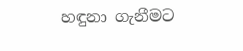හඳුනා ගැනීමට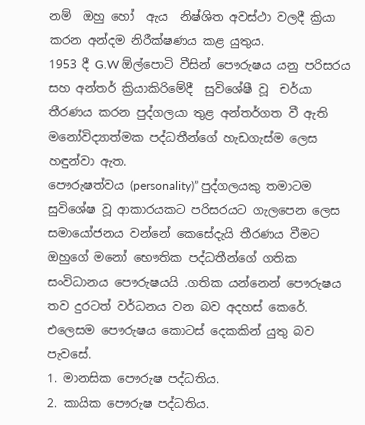නම්  ඔහු හෝ  ඇය  නිෂ්ශිත අවස්ථා වලදී ක්‍රියා කරන අන්දම නිරීක්ෂණය කළ යුතුය.
1953 දී G.W ඕල්පොටි වීසින් පෞරුෂය යනු පරිසරය සහ අන්තර් ක්‍රියාකිරිමේදී  සුවිශේෂී වූ  චර්යා තීරණය කරන පුද්ගලයා තුළ අන්තර්ගත වී ඇති මනෝවිද්‍යාත්මක පද්ධතීන්ගේ හැඩගැස්ම ලෙස හඳුන්වා ඇත.
පෞරුෂත්වය (personality)” පුද්ගලයකු තමාටම සුවිශේෂ වූ ආකාරයකට පරිසරයට ගැලපෙන ලෙස සමායෝජනය වන්නේ කෙසේදැයි තීරණය වීමට ඔහුගේ මනෝ භෞතික පද්ධතීන්ගේ ගතික සංවිධානය පෞරුෂයයි .ගතික යන්නෙන් පෞරුෂය තව දුරටත් වර්ධනය වන බව අදහස් කෙරේ. එලෙසම පෞරුෂය කොටස් දෙකකින් යුතු බව පැවසේ.
1. මානසික පෞරුෂ පද්ධතිය.
2. කායික පෞරුෂ පද්ධතිය.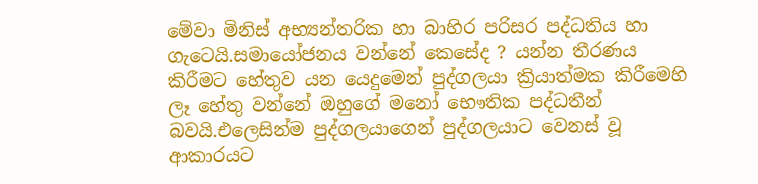මේවා මිනිස් අභ්‍යන්තරික හා බාහිර පරිසර පද්ධතිය හා ගැටෙයි.සමායෝජනය වන්නේ කෙසේද ? යන්න තීරණය කිරීමට හේතුව යන යෙදුමෙන් පුද්ගලයා ක්‍රියාත්මක කිරීමෙහි ලෑ හේතු වන්නේ ඔහුගේ මනෝ භෞතික පද්ධතීන් බවයි.එලෙසින්ම පුද්ගලයාගෙන් පුද්ගලයාට වෙනස් වූ ආකාරයට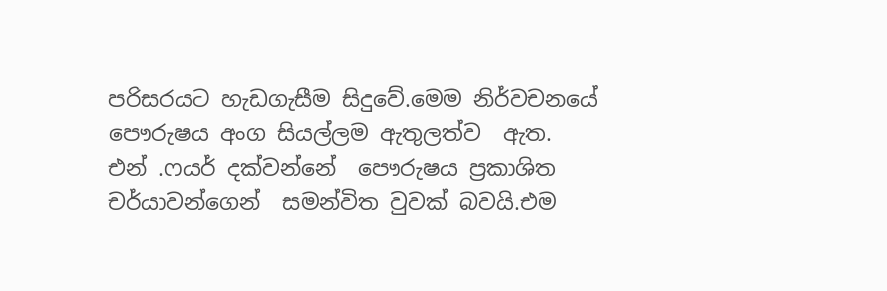පරිසරයට හැඩගැසීම සිදුවේ.මෙම නිර්වචනයේ පෞරුෂය අංග සියල්ලම ඇතුලත්ව  ඇත.
එන් .ෆයර් දක්වන්නේ  පෞරුෂය ප්‍රකාශිත චර්යාවන්ගෙන්  සමන්විත වුවක් බවයි.එම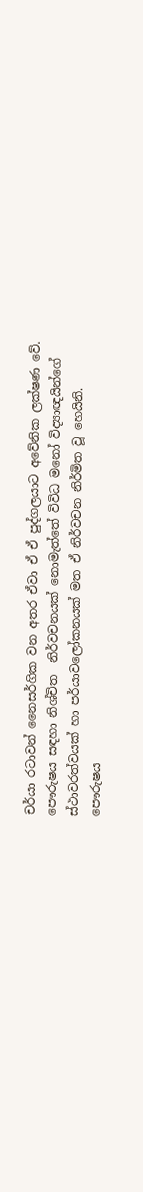චර්යා රටාවන් නෛසර්ගික වන අතර ඒවා ඒ ඒ පුද්ගලයාට අවේනික ලක්ෂණ වේ. පෞරුෂය සඳහා නිශ්චිත  නිර්වචනයක් නොමැත්තේ විවිධ මනෝ විද්‍යාඥයින්ගේ ස්ථාවරත්වයක් හා පර්යාවලෝකනයක් මත ඒ නිර්වචන නිර්මිත වූ හෙයිනි.
පෞරුෂය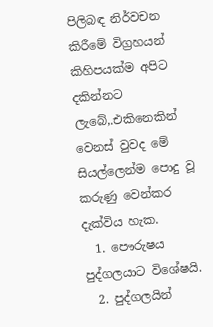පිලිබඳ නිර්වචන කිරීමේ විග්‍රහයන් කිහිපයක්ම අපිට දකින්නට ලැබේ,.එකිනෙකින් වෙනස් වුවද මේ සියල්ලෙන්ම පොදු වූ කරුණු වෙන්කර දැක්විය හැක.
  1. පෞරුෂය පුද්ගලයාට විශේෂයි.
  2. පුද්ගලයින්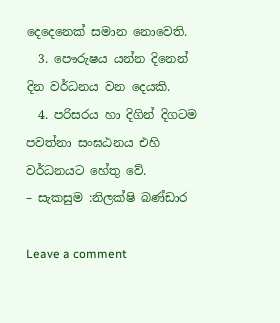දෙදෙනෙක් සමාන නොවෙති.
  3. පෞරුෂය යන්න දිනෙන් දින වර්ධනය වන දෙයකි.
  4. පරිසරය හා දිගින් දිගටම පවත්නා සංඝඨනය එහි වර්ධනයට හේතු වේ.
– සැකසුම :නිලක්ෂි බණ්ඩාර

Leave a comment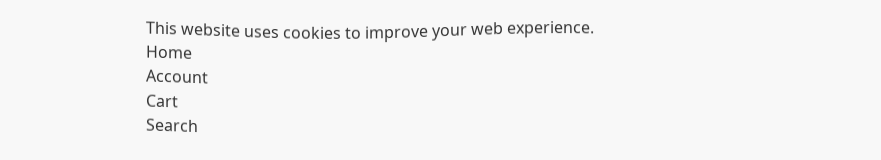This website uses cookies to improve your web experience.
Home
Account
Cart
Search